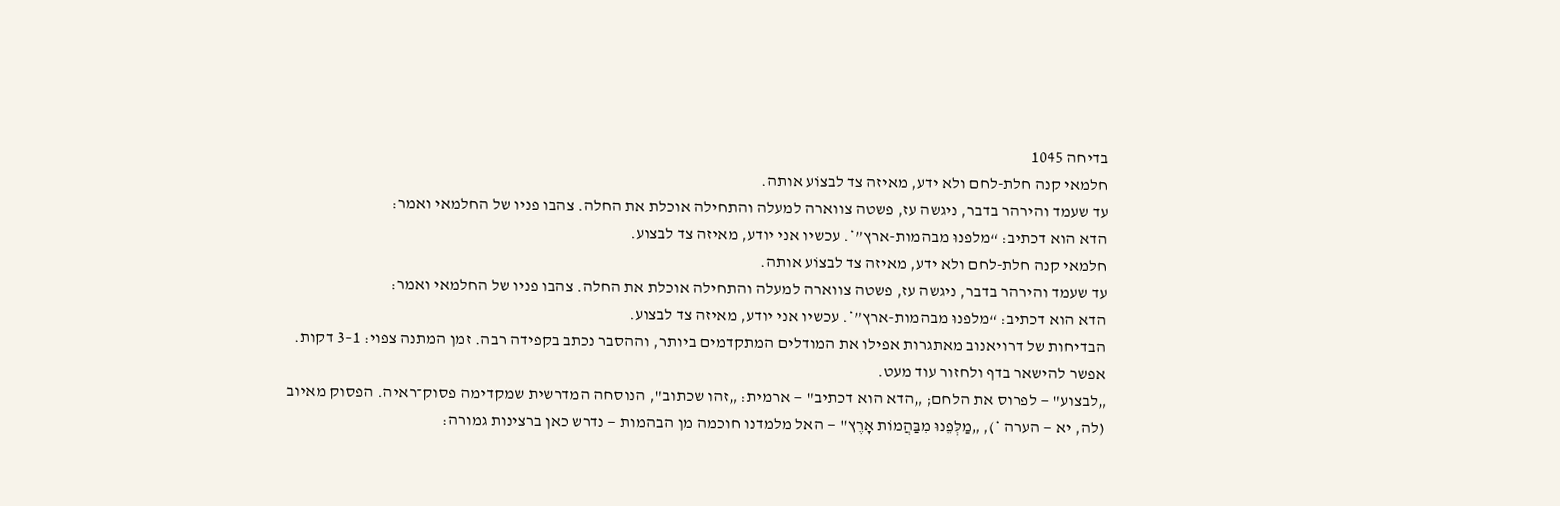בדיחה 1045
חלמאי קנה חלת-לחם ולא ידע, מאיזה צד לבצוֹע אותה.
עד שעמד והירהר בדבר, ניגשה עז, פשטה צווארה למעלה והתחילה אוכלת את החלה. צהבו פניו של החלמאי ואמר:
הדא הוא דכתיב: “מלפנוּ מבהמות-ארץ”*. עכשיו אני יודע, מאיזה צד לבצוע.
חלמאי קנה חלת-לחם ולא ידע, מאיזה צד לבצוֹע אותה.
עד שעמד והירהר בדבר, ניגשה עז, פשטה צווארה למעלה והתחילה אוכלת את החלה. צהבו פניו של החלמאי ואמר:
הדא הוא דכתיב: “מלפנוּ מבהמות-ארץ”*. עכשיו אני יודע, מאיזה צד לבצוע.
הבדיחות של דרויאנוב מאתגרות אפילו את המודלים המתקדמים ביותר, וההסבר נכתב בקפידה רבה. זמן המתנה צפוי: 1–3 דקות. אפשר להישאר בדף ולחזור עוד מעט.
„לבצוע" — לפרוס את הלחם; „הדא הוא דכתיב" — ארמית: „זהו שכתוב", הנוסחה המדרשית שמקדימה פסוק־ראיה. הפסוק מאיוב (לה, יא — הערה *), „מַלְּפֵנוּ מִבַּהֲמוֹת אָרֶץ" — האל מלמדנו חוכמה מן הבהמות — נדרש כאן ברצינות גמורה: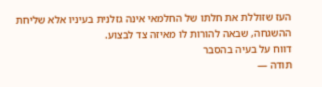העז שזוללת את חלתו של החלמאי אינה גזלנית בעיניו אלא שליחת ההשגחה, שבאה להורות לו מאיזה צד לבצוע.
דווח על בעיה בהסבר
תודה —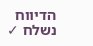הדיווח נשלח ✓